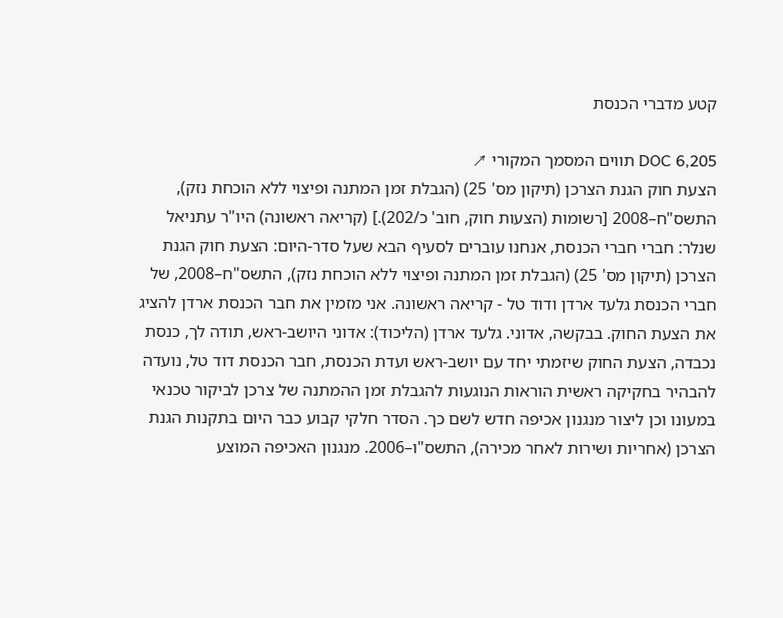קטע מדברי הכנסת

DOC 6,205 תווים המסמך המקורי ↗
הצעת חוק הגנת הצרכן (תיקון מס' 25) (הגבלת זמן המתנה ופיצוי ללא הוכחת נזק), התשס"ח–2008 [רשומות (הצעות חוק, חוב' כ/202).] (קריאה ראשונה) היו"ר עתניאל שנלר: חברי חברי הכנסת, אנחנו עוברים לסעיף הבא שעל סדר-היום: הצעת חוק הגנת הצרכן (תיקון מס' 25) (הגבלת זמן המתנה ופיצוי ללא הוכחת נזק), התשס"ח–2008, של חברי הכנסת גלעד ארדן ודוד טל - קריאה ראשונה. אני מזמין את חבר הכנסת ארדן להציג את הצעת החוק. בבקשה, אדוני. גלעד ארדן (הליכוד): אדוני היושב-ראש, תודה לך, כנסת נכבדה, הצעת החוק שיזמתי יחד עם יושב-ראש ועדת הכנסת, חבר הכנסת דוד טל, נועדה להבהיר בחקיקה ראשית הוראות הנוגעות להגבלת זמן ההמתנה של צרכן לביקור טכנאי במעונו וכן ליצור מנגנון אכיפה חדש לשם כך. הסדר חלקי קבוע כבר היום בתקנות הגנת הצרכן (אחריות ושירות לאחר מכירה), התשס"ו–2006. מנגנון האכיפה המוצע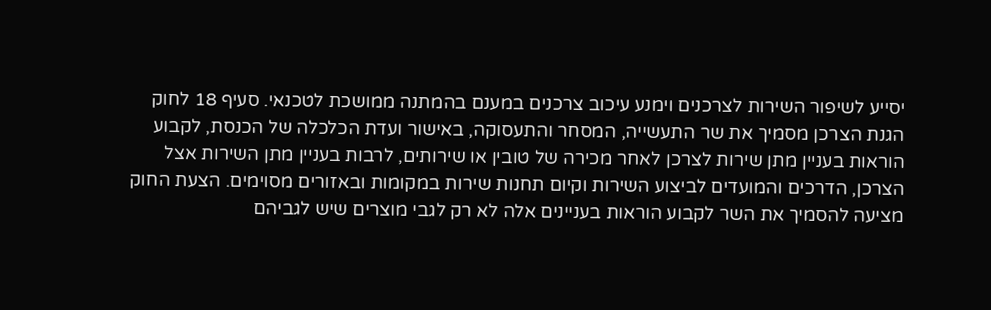יסייע לשיפור השירות לצרכנים וימנע עיכוב צרכנים במענם בהמתנה ממושכת לטכנאי. סעיף 18 לחוק הגנת הצרכן מסמיך את שר התעשייה, המסחר והתעסוקה, באישור ועדת הכלכלה של הכנסת, לקבוע הוראות בעניין מתן שירות לצרכן לאחר מכירה של טובין או שירותים, לרבות בעניין מתן השירות אצל הצרכן, הדרכים והמועדים לביצוע השירות וקיום תחנות שירות במקומות ובאזורים מסוימים. הצעת החוק מציעה להסמיך את השר לקבוע הוראות בעניינים אלה לא רק לגבי מוצרים שיש לגביהם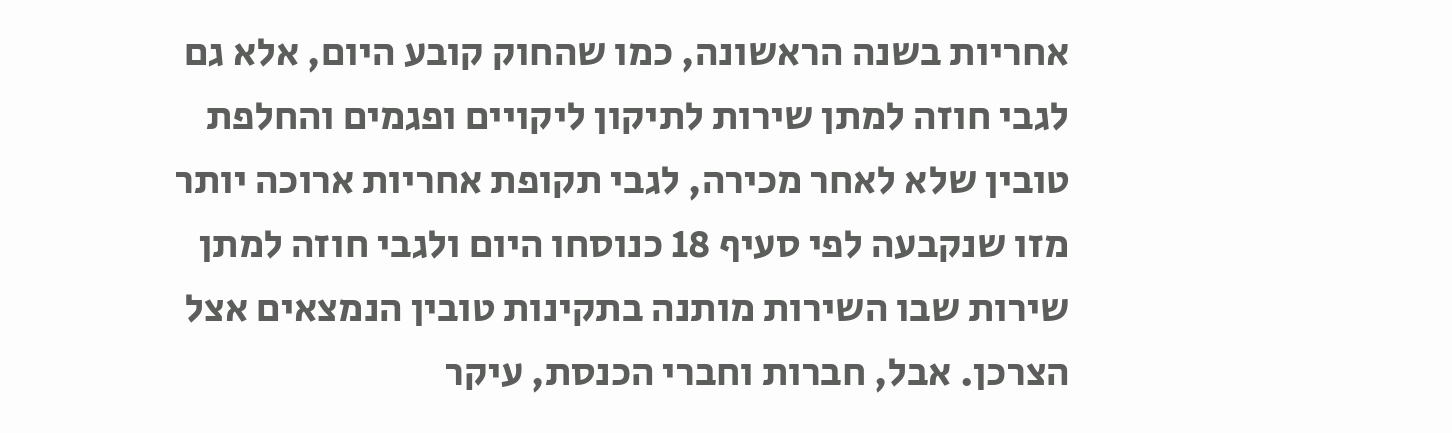אחריות בשנה הראשונה, כמו שהחוק קובע היום, אלא גם לגבי חוזה למתן שירות לתיקון ליקויים ופגמים והחלפת טובין שלא לאחר מכירה, לגבי תקופת אחריות ארוכה יותר מזו שנקבעה לפי סעיף 18 כנוסחו היום ולגבי חוזה למתן שירות שבו השירות מותנה בתקינות טובין הנמצאים אצל הצרכן. אבל, חברות וחברי הכנסת, עיקר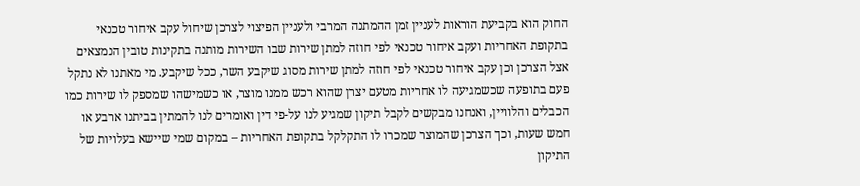החוק הוא בקביעת הוראות לעניין זמן ההמתנה המרבי ולעניין הפיצוי לצרכן שיחול עקב איחור טכנאי בתקופת האחריות ועקב איחור טכנאי לפי חוזה למתן שירות שבו השירות מותנה בתקינות טובין הנמצאים אצל הצרכן וכן עקב איחור טכנאי לפי חוזה למתן שירות מסוג שיקבע השר, ככל שיקבע. מי מאתנו לא נתקל פעם בתופעה שכשמגיעה לו אחריות מטעם יצרן שהוא רכש ממנו מוצר, או כשמישהו שמספק לו שירות כמו הכבלים והלוויין, ואנחנו מבקשים לקבל תיקון שמגיע לנו על-פי דין ואומרים לנו להמתין בביתנו ארבע או חמש שעות, וכך הצרכן שהמוצר שמכרו לו התקלקל בתקופת האחריות – במקום שמי שיישא בעלויות של התיקון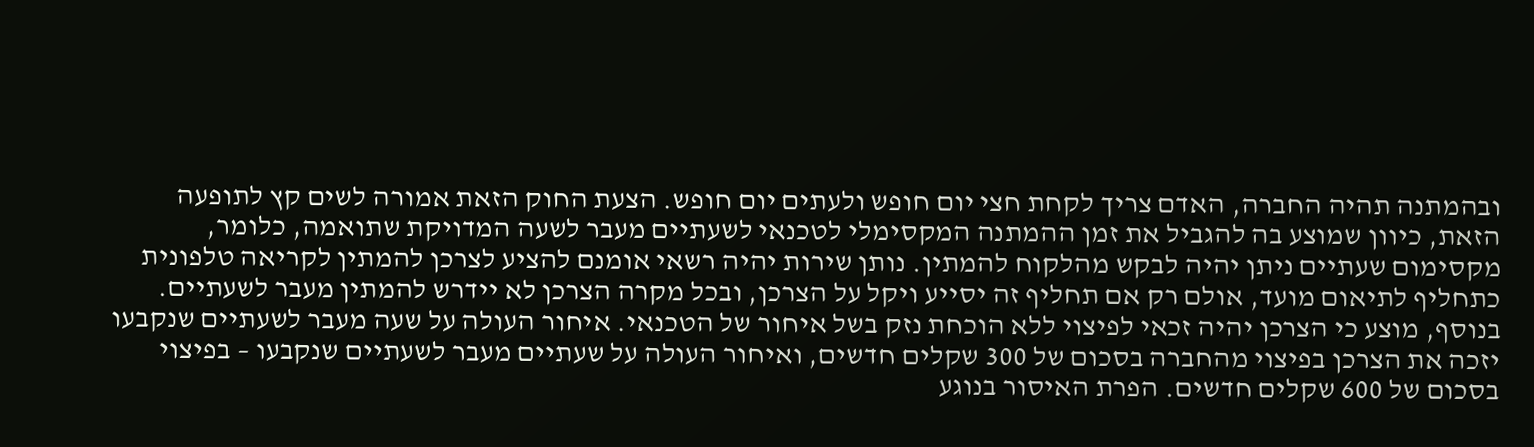ובהמתנה תהיה החברה, האדם צריך לקחת חצי יום חופש ולעתים יום חופש. הצעת החוק הזאת אמורה לשים קץ לתופעה הזאת, כיוון שמוצע בה להגביל את זמן ההמתנה המקסימלי לטכנאי לשעתיים מעבר לשעה המדויקת שתואמה, כלומר, מקסימום שעתיים ניתן יהיה לבקש מהלקוח להמתין. נותן שירות יהיה רשאי אומנם להציע לצרכן להמתין לקריאה טלפונית כתחליף לתיאום מועד, אולם רק אם תחליף זה יסייע ויקל על הצרכן, ובכל מקרה הצרכן לא יידרש להמתין מעבר לשעתיים. בנוסף, מוצע כי הצרכן יהיה זכאי לפיצוי ללא הוכחת נזק בשל איחור של הטכנאי. איחור העולה על שעה מעבר לשעתיים שנקבעו יזכה את הצרכן בפיצוי מהחברה בסכום של 300 שקלים חדשים, ואיחור העולה על שעתיים מעבר לשעתיים שנקבעו – בפיצוי בסכום של 600 שקלים חדשים. הפרת האיסור בנוגע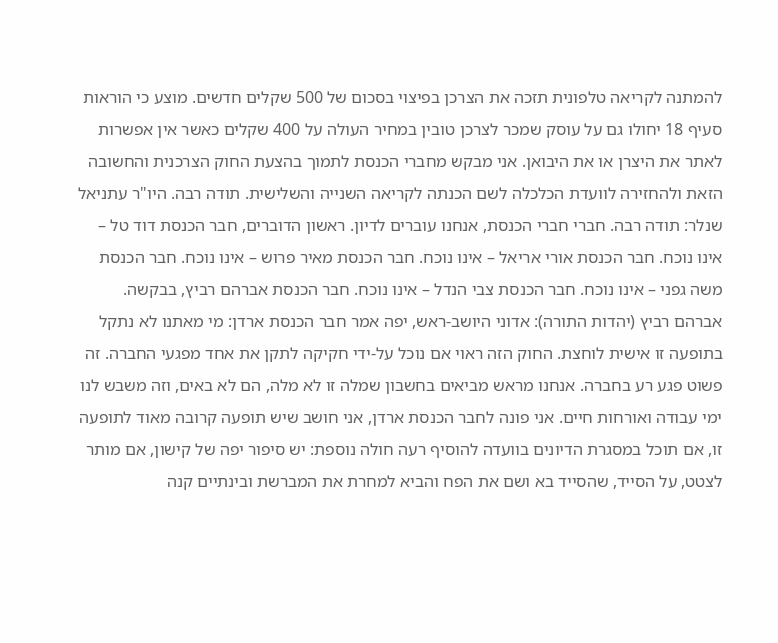להמתנה לקריאה טלפונית תזכה את הצרכן בפיצוי בסכום של 500 שקלים חדשים. מוצע כי הוראות סעיף 18 יחולו גם על עוסק שמכר לצרכן טובין במחיר העולה על 400 שקלים כאשר אין אפשרות לאתר את היצרן או את היבואן. אני מבקש מחברי הכנסת לתמוך בהצעת החוק הצרכנית והחשובה הזאת ולהחזירה לוועדת הכלכלה לשם הכנתה לקריאה השנייה והשלישית. תודה רבה. היו"ר עתניאל שנלר: תודה רבה. חברי חברי הכנסת, אנחנו עוברים לדיון. ראשון הדוברים, חבר הכנסת דוד טל – אינו נוכח. חבר הכנסת אורי אריאל – אינו נוכח. חבר הכנסת מאיר פרוש – אינו נוכח. חבר הכנסת משה גפני – אינו נוכח. חבר הכנסת צבי הנדל – אינו נוכח. חבר הכנסת אברהם רביץ, בבקשה. אברהם רביץ (יהדות התורה): אדוני היושב-ראש, יפה אמר חבר הכנסת ארדן: מי מאתנו לא נתקל בתופעה זו אישית לוחצת. החוק הזה ראוי אם נוכל על-ידי חקיקה לתקן את אחד מפגעי החברה. זה פשוט פגע רע בחברה. אנחנו מראש מביאים בחשבון שמלה זו לא מלה, הם לא באים, וזה משבש לנו ימי עבודה ואורחות חיים. אני פונה לחבר הכנסת ארדן, אני חושב שיש תופעה קרובה מאוד לתופעה זו, אם תוכל במסגרת הדיונים בוועדה להוסיף רעה חולה נוספת: יש סיפור יפה של קישון, אם מותר לצטט, על הסייד, שהסייד בא ושם את הפח והביא למחרת את המברשת ובינתיים קנה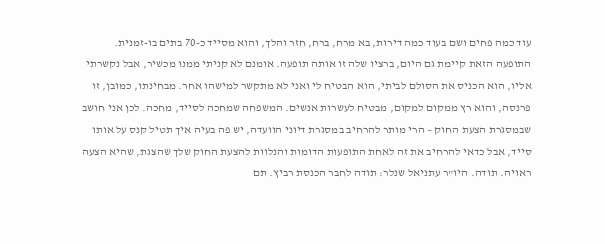עוד כמה פחים ושם בעוד כמה דירות, בא מרח, ברח, חזר והלך, והוא מסייד כ-70 בתים בו-זמנית. התופעה הזאת קיימת גם היום, ברציו שלה זו אותה תופעה. אומנם לא קניתי ממנו מכשיר, אבל נקשרתי אליו, הוא הכניס את הסולם לביתי, הוא הבטיח לי ואני לא מתקשר למישהו אחר. מבחינתו, כמובן, זו פרנסה, והוא רץ ממקום למקום, מבטיח לעשרות אנשים. המשפחה שמחכה לסייד, מחכה. לכן אני חושב שבמסגרת הצעת החוק – הרי מותר להרחיב במסגרת דיוני הוועדה, יש פה בעיה איך תטיל קנס על אותו סייד, אבל כדאי להרחיב את זה לאחת התופעות הדומות והנלוות להצעת החוק שלך שהצגת, שהיא הצעה ראויה. תודה. היו"ר עתניאל שנלר: תודה לחבר הכנסת רביץ. תם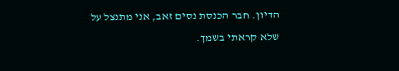הדיון. חבר הכנסת נסים זאב, אני מתנצל על שלא קראתי בשמך.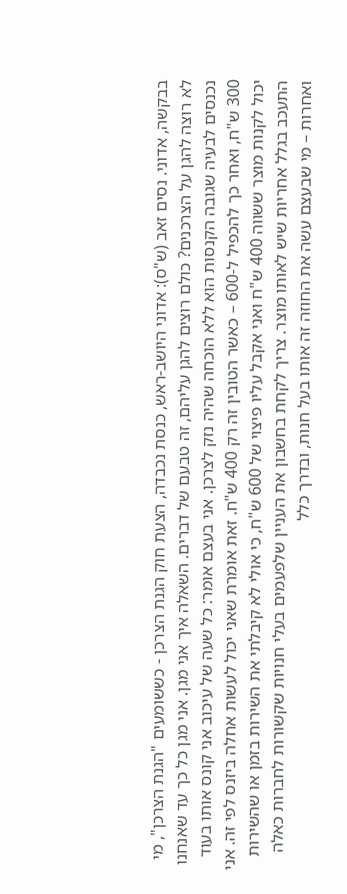בבקשה, אדוני. נסים זאב (ש"ס): אדוני היושב-ראש, כנסת נכבדה, הצעת חוק הגנת הצרכן - כששומעים "הגנת הצרכן", מי לא רוצה להגן על הצרכנים? כולם רוצים להגן עליהם, זה טבעם של דברים. השאלה איך אני מגן. אני מגן כל כך עד שאנחנו נכנסים לבעיה שגובה הקנסות הוא ללא הוכחה שהיה נזק לצרכן. אני בעצם אומר: כל שעה של עיכוב אני קונס אותו בעוד 300 ש"ח, ואחר כך להכפיל ל-600 – כאשר הטובין זה רק 400 ש"ח. זאת אומרת שאני יכול לעשות אחלה ביזנס לפי זה. אני יכול לקנות מוצר ששווה 400 ש"ח ואני אקבל עליו פיצוי של 600 ש"ח, כי אולי לא קיבלתי את השירות בזמן או שהשירות התעכב בגלל אחריות שיש לאותו מוצר. צריך לקחת בחשבון את העניין שלפעמים בעלי חנויות שקשורות לחברות כאלה ואחרות – מי שבעצם עשה את החוזה זה אותו בעל חנות, ובדרך כלל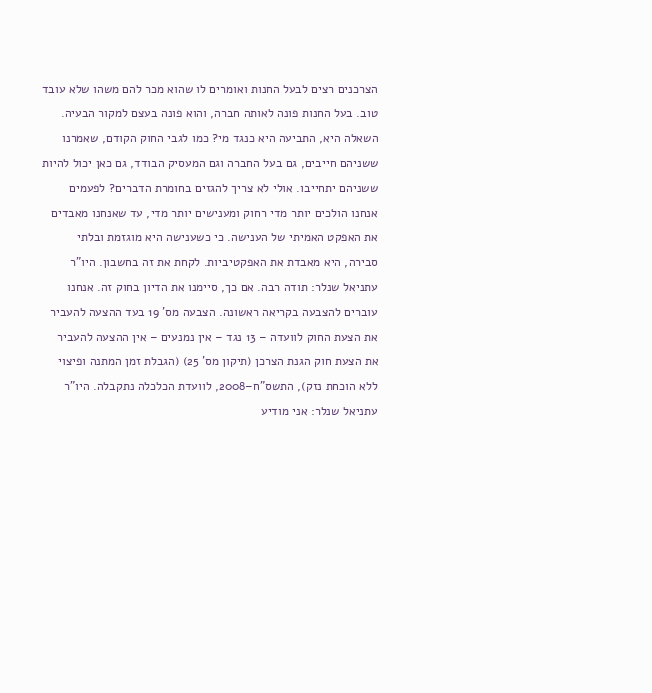הצרכנים רצים לבעל החנות ואומרים לו שהוא מכר להם משהו שלא עובד טוב. בעל החנות פונה לאותה חברה, והוא פונה בעצם למקור הבעיה. השאלה היא, התביעה היא כנגד מי? כמו לגבי החוק הקודם, שאמרנו ששניהם חייבים, גם בעל החברה וגם המעסיק הבודד, גם כאן יכול להיות ששניהם יתחייבו. אולי לא צריך להגזים בחומרת הדברים? לפעמים אנחנו הולכים יותר מדי רחוק ומענישים יותר מדי, עד שאנחנו מאבדים את האפקט האמיתי של הענישה. כי כשענישה היא מוגזמת ובלתי סבירה, היא מאבדת את האפקטיביות. לקחת את זה בחשבון. היו"ר עתניאל שנלר: תודה רבה. אם כך, סיימנו את הדיון בחוק זה. אנחנו עוברים להצבעה בקריאה ראשונה. הצבעה מס' 19 בעד ההצעה להעביר את הצעת החוק לוועדה – 13 נגד – אין נמנעים – אין ההצעה להעביר את הצעת חוק הגנת הצרכן (תיקון מס' 25) (הגבלת זמן המתנה ופיצוי ללא הוכחת נזק), התשס"ח–2008, לוועדת הכלכלה נתקבלה. היו"ר עתניאל שנלר: אני מודיע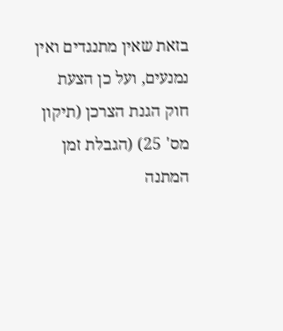בזאת שאין מתנגדים ואין נמנעים, ועל כן הצעת חוק הגנת הצרכן (תיקון מס' 25) (הגבלת זמן המתנה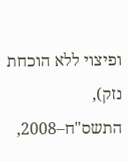ופיצוי ללא הוכחת נזק), התשס"ח–2008,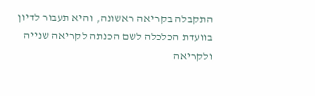התקבלה בקריאה ראשונה, והיא תעבור לדיון בוועדת הכלכלה לשם הכנתה לקריאה שנייה ולקריאה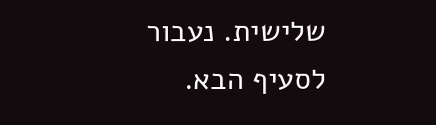שלישית. נעבור לסעיף הבא.